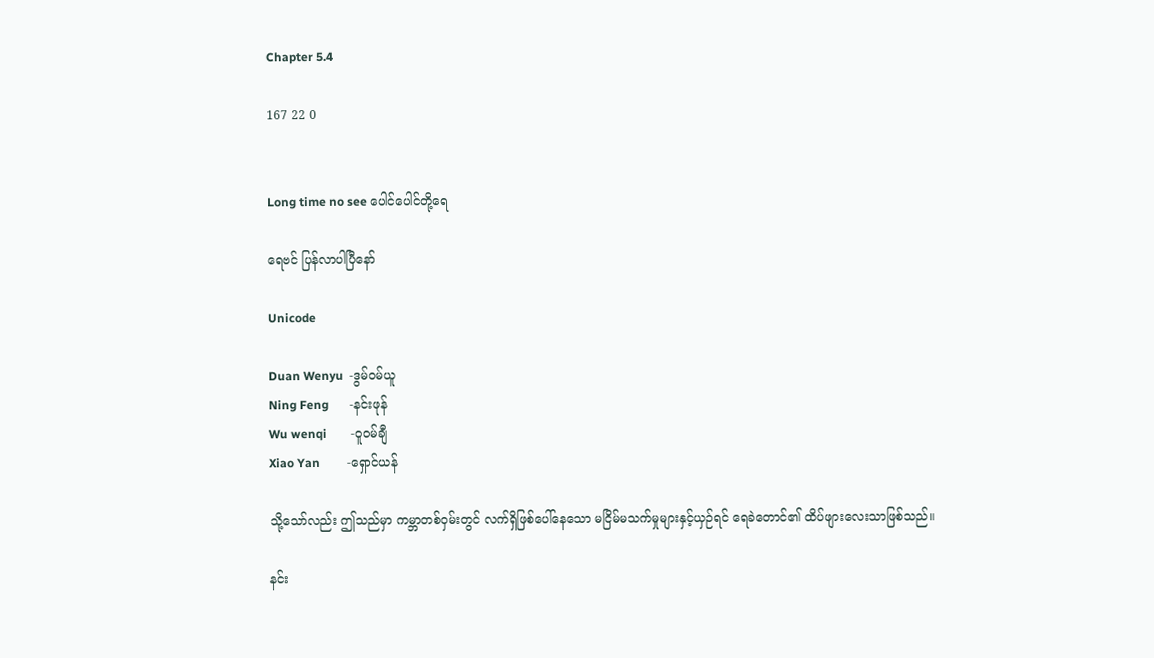Chapter 5.4

167 22 0


Long time no see ပေါင်ပေါင်တို့ရေ

ရေဗင် ပြန်လာပါပြီနော်

Unicode

Duan Wenyu  -ဒွမ်ဝမ်ယူ
Ning Feng       -နင်းဖုန်
Wu wenqi        -ဝူဝမ်ချီ
Xiao Yan         -ရှောင်ယန်

သို့သော်လည်း ဤသည်မှာ ကမ္ဘာတစ်ဝှမ်းတွင် လက်ရှိဖြစ်ပေါ်နေသော မငြိမ်မသက်မှုများနှင့်ယှဉ်ရင် ရေခဲတောင်၏ ထိပ်ဖျားလေးသာဖြစ်သည်။

နင်း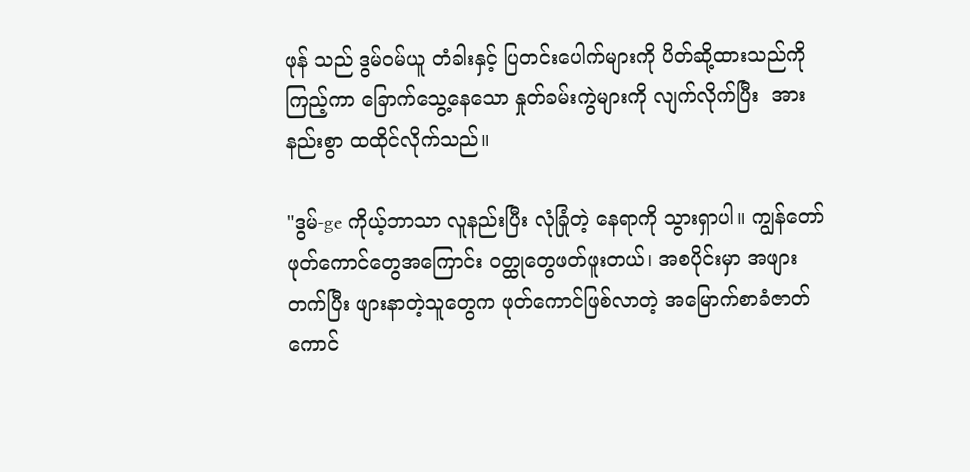ဖုန် သည် ဒွမ်ဝမ်ယူ တံခါးနှင့် ပြတင်းပေါက်များကို ပိတ်ဆို့ထားသည်ကို ကြည့်ကာ ခြောက်သွေ့နေသော နှုတ်ခမ်းကွဲများကို လျက်လိုက်ပြီး  အားနည်းစွာ ထထိုင်လိုက်သည်။

"ဒွမ်-ge ကိုယ့်ဘာသာ လူနည်းပြီး လုံခြုံတဲ့ နေရာကို သွားရှာပါ။ ကျွန်တော် ဖုတ်ကောင်တွေအကြောင်း ဝတ္ထုတွေဖတ်ဖူးတယ်၊ အစပိုင်းမှာ အဖျားတက်ပြီး ဖျားနာတဲ့သူတွေက ဖုတ်ကောင်ဖြစ်လာတဲ့ အမြောက်စာခံဇာတ်ကောင်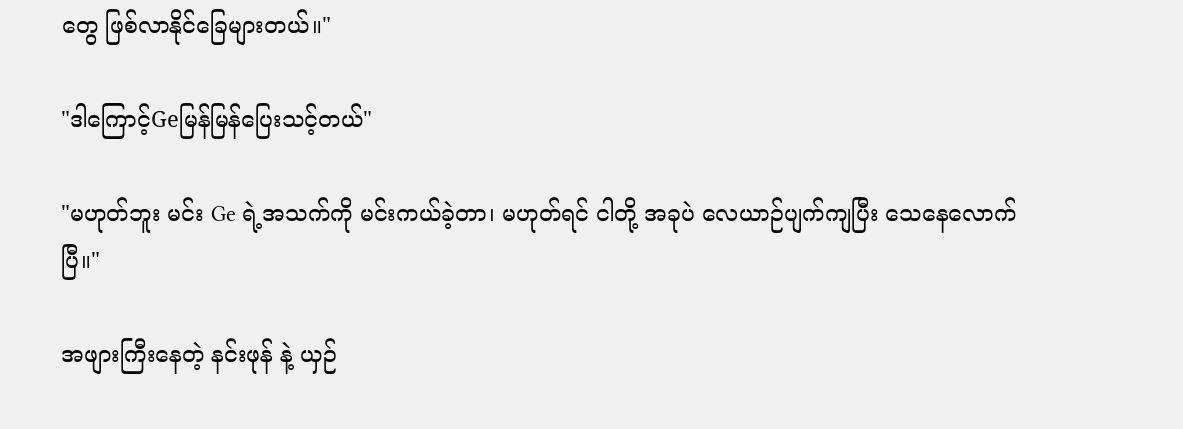တွေ ဖြစ်လာနိုင်ခြေများတယ်။"

"ဒါကြောင့်Geမြန်မြန်ပြေးသင့်တယ်"

"မဟုတ်ဘူး မင်း Ge ရဲ့အသက်ကို မင်းကယ်ခဲ့တာ၊ မဟုတ်ရင် ငါတို့ အခုပဲ လေယာဉ်ပျက်ကျပြီး သေနေလောက်ပြီ။"

အဖျားကြီးနေတဲ့ နင်းဖုန် နဲ့ ယှဉ်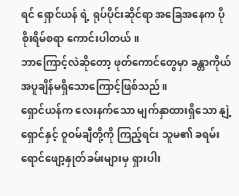ရင် ရှောင်ယန် ရဲ့ ရုပ်ပိုင်းဆိုင်ရာ အခြေအနေက ပိုစိုးရိမ်စရာ ကောင်းပါတယ်။
ဘာကြောင့်လဲဆိုတော့ ဖုတ်ကောင်တွေမှာ ခန္တာကိုယ်အပူချိန်မရှိသောကြောင့်ဖြစ်သည်။
ရှောင်ယန်က လေးနက်သော မျက်နှာထားရှိသော နျဲ့ရှောင်နှင့် ဝူဝမ်ချီတို့ကို ကြည့်ရင်း သူမ၏ ခရမ်းရောင်ဖျော့နှုတ်ခမ်းများမှ ရှားပါး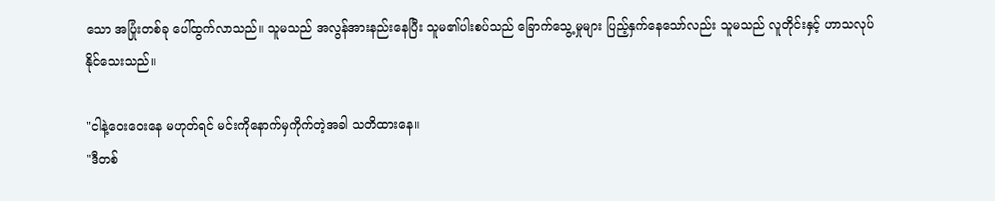သော အပြုံးတစ်ခု ပေါ်ထွက်လာသည်။ သူမသည် အလွန်အားနည်းနေပြီး သူမ၏ပါးစပ်သည် ခြောက်သွေ့မှုများ ပြည့်နှက်နေသော်လည်း သူမသည် လူတိုင်းနှင့် ဟာသလုပ်နိုင်သေးသည်။

"ငါနဲ့ဝေးဝေးနေ မဟုတ်ရင် မင်းကိုနောက်မှကိုက်တဲ့အခါ သတိထားနေ။
"ဒီတစ်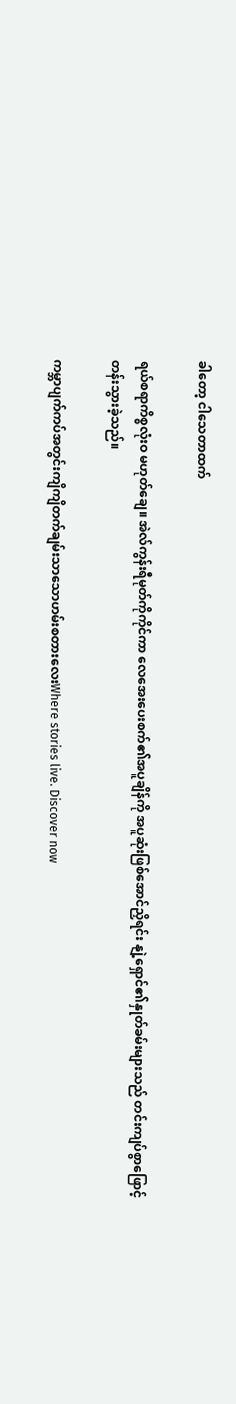ခါတော့ ငါသေတာထက်

ရယ်စရာကိစ္စလုံးဝ မဟုတ်ချေ။ အဲလ်ကွန်းရီမုတ်ကိုကိုင်ကာ လေအေးပေးစက်၏အပူချိန်ကို အပူဆုံးဖြစ်အောင်ညှိရင်း နျဲ့ရှောင်၏နှုတ်ခမ်းများသည် တင်းကျပ်စွာဖြောင့်တန်းသွားခဲ့သည်။

ကမ္ဘာပျက်ကပ်အတွင်းကျိကျိတက်ချမ်းသာသောဟမ်းစတားလေးWhere stories live. Discover now